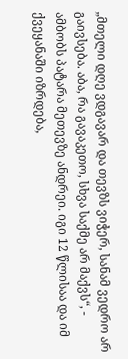„მთელი დღე ვდგავარ და თევზს ვიჭერ, სანამ ვედრო არ გაივსება. აბა, რა გავაკეთო, სხვა საქმე არ მაქვს“, - ამბობს პატარა მეთევზე ანდრეი. იგი 12 წლისაა და იმ ქვეყანაში იზრდება,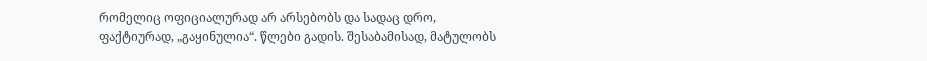რომელიც ოფიციალურად არ არსებობს და სადაც დრო, ფაქტიურად, „გაყინულია“. წლები გადის. შესაბამისად, მატულობს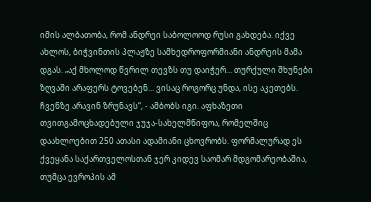იმის ალბათობა, რომ ანდრეი საბოლოოდ რუსი გახდება. იქვე ახლოს, ბიჭვინთის პლაჟზე სამხედროფორმიანი ანდრეის მამა დგას. „აქ მხოლოდ წვრილ თევზს თუ დაიჭერ... თურქული შხუნები ზღვაში არაფერს ტოვებენ... ვისაც როგორც უნდა, ისე აკეთებს. ჩვენზე არავინ ზრუნავს“, - ამბობს იგი. აფხაზეთი თვითგამოცხადებული ჯუჯა-სახელმწიფოა, რომელშიც დაახლოებით 250 ათასი ადამიანი ცხოვრობს. ფორმალურად ეს ქვეყანა საქართველოსთან ჯერ კიდევ საომარ მდგომარეობაშია, თუმცა ევროპის ამ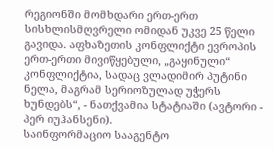რეგიონში მომხდარი ერთ-ერთ სისხლისმღვრელი ომიდან უკვე 25 წელი გავიდა. აფხაზეთის კონფლიქტი ევროპის ერთ-ერთი მივიწყებული, „გაყინული“ კონფლიქტია, სადაც ვლადიმირ პუტინი ნელა, მაგრამ სერიოზულად უჭერს ხუნდებს“, - ნათქვამია სტატიაში (ავტორი - პერ იუჰანსენი).
საინფორმაციო სააგენტო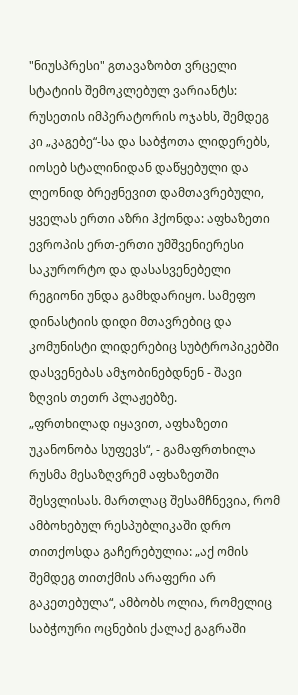"ნიუსპრესი" გთავაზობთ ვრცელი სტატიის შემოკლებულ ვარიანტს:
რუსეთის იმპერატორის ოჯახს, შემდეგ კი „კაგებე“-სა და საბჭოთა ლიდერებს, იოსებ სტალინიდან დაწყებული და ლეონიდ ბრეჟნევით დამთავრებული, ყველას ერთი აზრი ჰქონდა: აფხაზეთი ევროპის ერთ-ერთი უმშვენიერესი საკურორტო და დასასვენებელი რეგიონი უნდა გამხდარიყო. სამეფო დინასტიის დიდი მთავრებიც და კომუნისტი ლიდერებიც სუბტროპიკებში დასვენებას ამჯობინებდნენ - შავი ზღვის თეთრ პლაჟებზე.
„ფრთხილად იყავით, აფხაზეთი უკანონობა სუფევს“, - გამაფრთხილა რუსმა მესაზღვრემ აფხაზეთში შესვლისას. მართლაც შესამჩნევია, რომ ამბოხებულ რესპუბლიკაში დრო თითქოსდა გაჩერებულია: „აქ ომის შემდეგ თითქმის არაფერი არ გაკეთებულა“, ამბობს ოლია, რომელიც საბჭოური ოცნების ქალაქ გაგრაში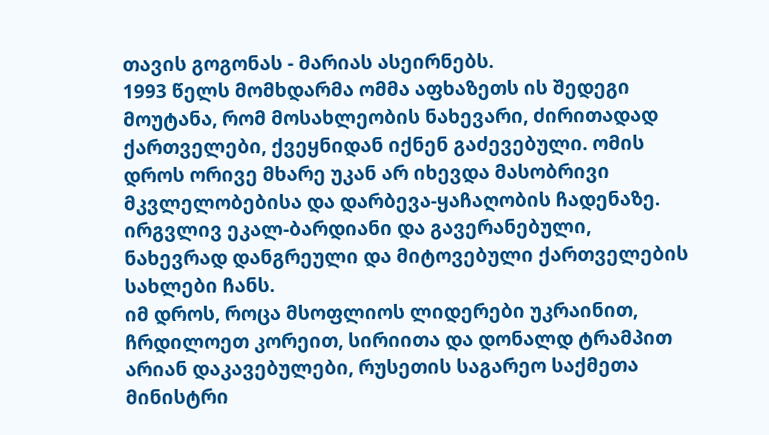თავის გოგონას - მარიას ასეირნებს.
1993 წელს მომხდარმა ომმა აფხაზეთს ის შედეგი მოუტანა, რომ მოსახლეობის ნახევარი, ძირითადად ქართველები, ქვეყნიდან იქნენ გაძევებული. ომის დროს ორივე მხარე უკან არ იხევდა მასობრივი მკვლელობებისა და დარბევა-ყაჩაღობის ჩადენაზე. ირგვლივ ეკალ-ბარდიანი და გავერანებული, ნახევრად დანგრეული და მიტოვებული ქართველების სახლები ჩანს.
იმ დროს, როცა მსოფლიოს ლიდერები უკრაინით, ჩრდილოეთ კორეით, სირიითა და დონალდ ტრამპით არიან დაკავებულები, რუსეთის საგარეო საქმეთა მინისტრი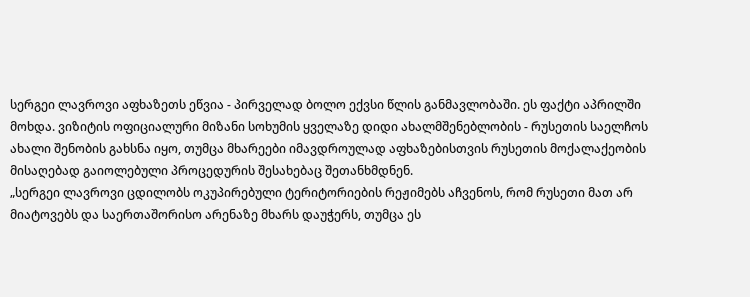სერგეი ლავროვი აფხაზეთს ეწვია - პირველად ბოლო ექვსი წლის განმავლობაში. ეს ფაქტი აპრილში მოხდა. ვიზიტის ოფიციალური მიზანი სოხუმის ყველაზე დიდი ახალმშენებლობის - რუსეთის საელჩოს ახალი შენობის გახსნა იყო, თუმცა მხარეები იმავდროულად აფხაზებისთვის რუსეთის მოქალაქეობის მისაღებად გაიოლებული პროცედურის შესახებაც შეთანხმდნენ.
„სერგეი ლავროვი ცდილობს ოკუპირებული ტერიტორიების რეჟიმებს აჩვენოს, რომ რუსეთი მათ არ მიატოვებს და საერთაშორისო არენაზე მხარს დაუჭერს, თუმცა ეს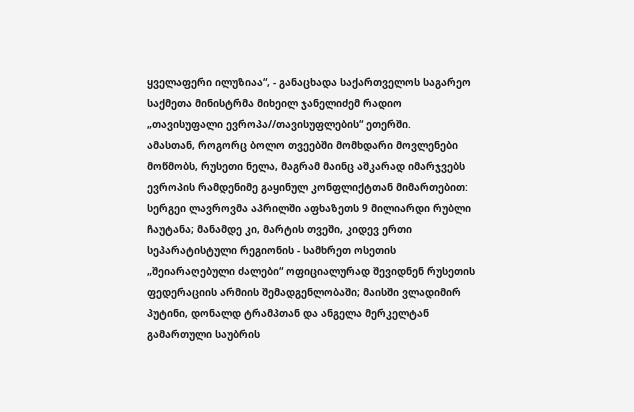ყველაფერი ილუზიაა“, - განაცხადა საქართველოს საგარეო საქმეთა მინისტრმა მიხეილ ჯანელიძემ რადიო „თავისუფალი ევროპა//თავისუფლების“ ეთერში.
ამასთან, როგორც ბოლო თვეებში მომხდარი მოვლენები მოწმობს, რუსეთი ნელა, მაგრამ მაინც აშკარად იმარჯვებს ევროპის რამდენიმე გაყინულ კონფლიქტთან მიმართებით: სერგეი ლავროვმა აპრილში აფხაზეთს 9 მილიარდი რუბლი ჩაუტანა; მანამდე კი, მარტის თვეში, კიდევ ერთი სეპარატისტული რეგიონის - სამხრეთ ოსეთის „შეიარაღებული ძალები“ ოფიციალურად შევიდნენ რუსეთის ფედერაციის არმიის შემადგენლობაში; მაისში ვლადიმირ პუტინი, დონალდ ტრამპთან და ანგელა მერკელტან გამართული საუბრის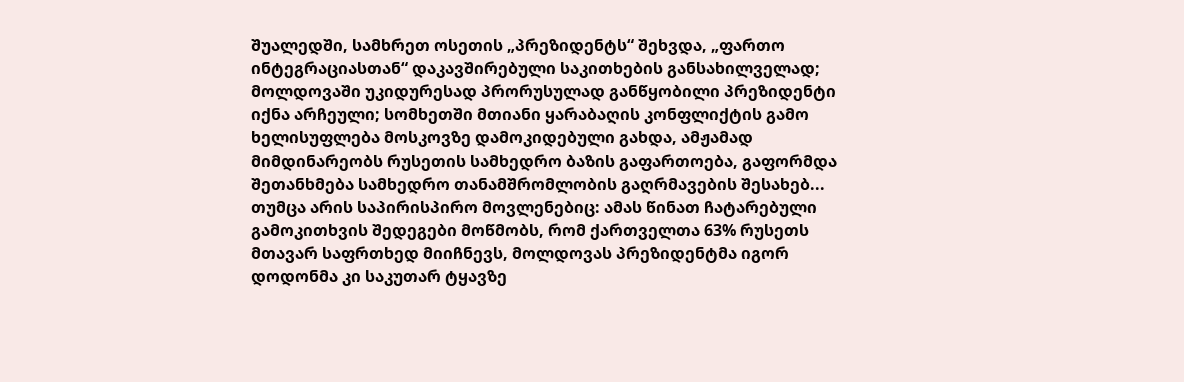შუალედში, სამხრეთ ოსეთის „პრეზიდენტს“ შეხვდა, „ფართო ინტეგრაციასთან“ დაკავშირებული საკითხების განსახილველად; მოლდოვაში უკიდურესად პრორუსულად განწყობილი პრეზიდენტი იქნა არჩეული; სომხეთში მთიანი ყარაბაღის კონფლიქტის გამო ხელისუფლება მოსკოვზე დამოკიდებული გახდა, ამჟამად მიმდინარეობს რუსეთის სამხედრო ბაზის გაფართოება, გაფორმდა შეთანხმება სამხედრო თანამშრომლობის გაღრმავების შესახებ...
თუმცა არის საპირისპირო მოვლენებიც: ამას წინათ ჩატარებული გამოკითხვის შედეგები მოწმობს, რომ ქართველთა 63% რუსეთს მთავარ საფრთხედ მიიჩნევს, მოლდოვას პრეზიდენტმა იგორ დოდონმა კი საკუთარ ტყავზე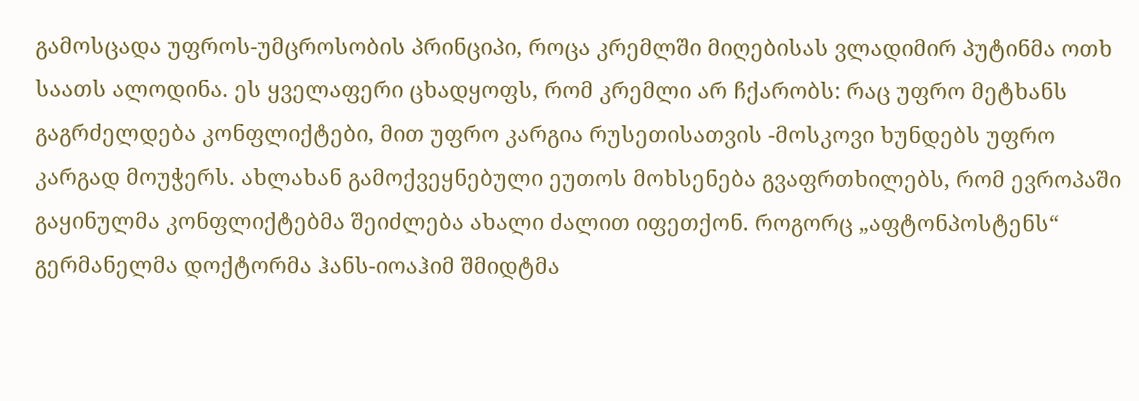გამოსცადა უფროს-უმცროსობის პრინციპი, როცა კრემლში მიღებისას ვლადიმირ პუტინმა ოთხ საათს ალოდინა. ეს ყველაფერი ცხადყოფს, რომ კრემლი არ ჩქარობს: რაც უფრო მეტხანს გაგრძელდება კონფლიქტები, მით უფრო კარგია რუსეთისათვის -მოსკოვი ხუნდებს უფრო კარგად მოუჭერს. ახლახან გამოქვეყნებული ეუთოს მოხსენება გვაფრთხილებს, რომ ევროპაში გაყინულმა კონფლიქტებმა შეიძლება ახალი ძალით იფეთქონ. როგორც „აფტონპოსტენს“ გერმანელმა დოქტორმა ჰანს-იოაჰიმ შმიდტმა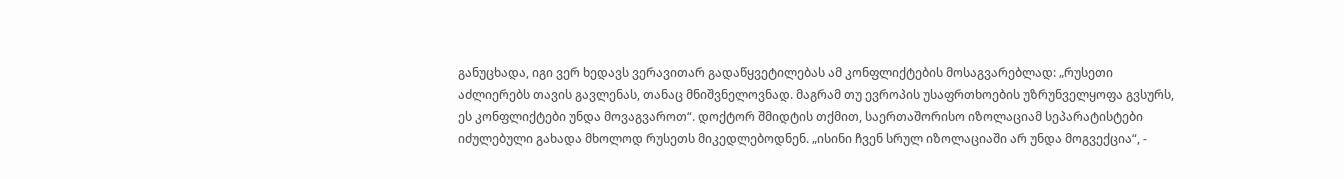განუცხადა, იგი ვერ ხედავს ვერავითარ გადაწყვეტილებას ამ კონფლიქტების მოსაგვარებლად: „რუსეთი აძლიერებს თავის გავლენას, თანაც მნიშვნელოვნად. მაგრამ თუ ევროპის უსაფრთხოების უზრუნველყოფა გვსურს, ეს კონფლიქტები უნდა მოვაგვაროთ“. დოქტორ შმიდტის თქმით, საერთაშორისო იზოლაციამ სეპარატისტები იძულებული გახადა მხოლოდ რუსეთს მიკედლებოდნენ. „ისინი ჩვენ სრულ იზოლაციაში არ უნდა მოგვექცია“, -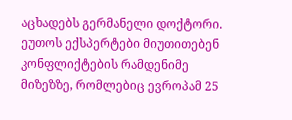აცხადებს გერმანელი დოქტორი.
ეუთოს ექსპერტები მიუთითებენ კონფლიქტების რამდენიმე მიზეზზე, რომლებიც ევროპამ 25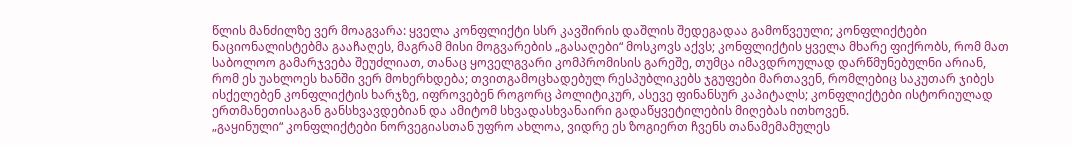წლის მანძილზე ვერ მოაგვარა: ყველა კონფლიქტი სსრ კავშირის დაშლის შედეგადაა გამოწვეული; კონფლიქტები ნაციონალისტებმა გააჩაღეს, მაგრამ მისი მოგვარების „გასაღები“ მოსკოვს აქვს; კონფლიქტის ყველა მხარე ფიქრობს, რომ მათ საბოლოო გამარჯვება შეუძლიათ, თანაც ყოველგვარი კომპრომისის გარეშე, თუმცა იმავდროულად დარწმუნებულნი არიან, რომ ეს უახლოეს ხანში ვერ მოხერხდება; თვითგამოცხადებულ რესპუბლიკებს ჯგუფები მართავენ, რომლებიც საკუთარ ჯიბეს ისქელებენ კონფლიქტის ხარჯზე, იფროვებენ როგორც პოლიტიკურ, ასევე ფინანსურ კაპიტალს; კონფლიქტები ისტორიულად ერთმანეთისაგან განსხვავდებიან და ამიტომ სხვადასხვანაირი გადაწყვეტილების მიღებას ითხოვენ.
„გაყინული“ კონფლიქტები ნორვეგიასთან უფრო ახლოა, ვიდრე ეს ზოგიერთ ჩვენს თანამემამულეს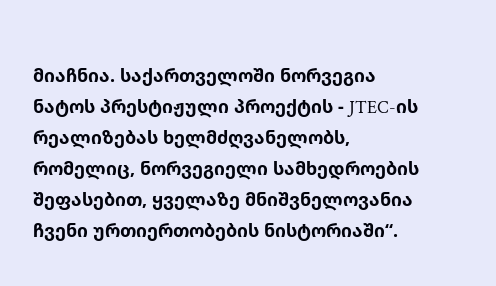მიაჩნია. საქართველოში ნორვეგია ნატოს პრესტიჟული პროექტის - JTEC-ის რეალიზებას ხელმძღვანელობს, რომელიც, ნორვეგიელი სამხედროების შეფასებით, ყველაზე მნიშვნელოვანია ჩვენი ურთიერთობების ნისტორიაში“.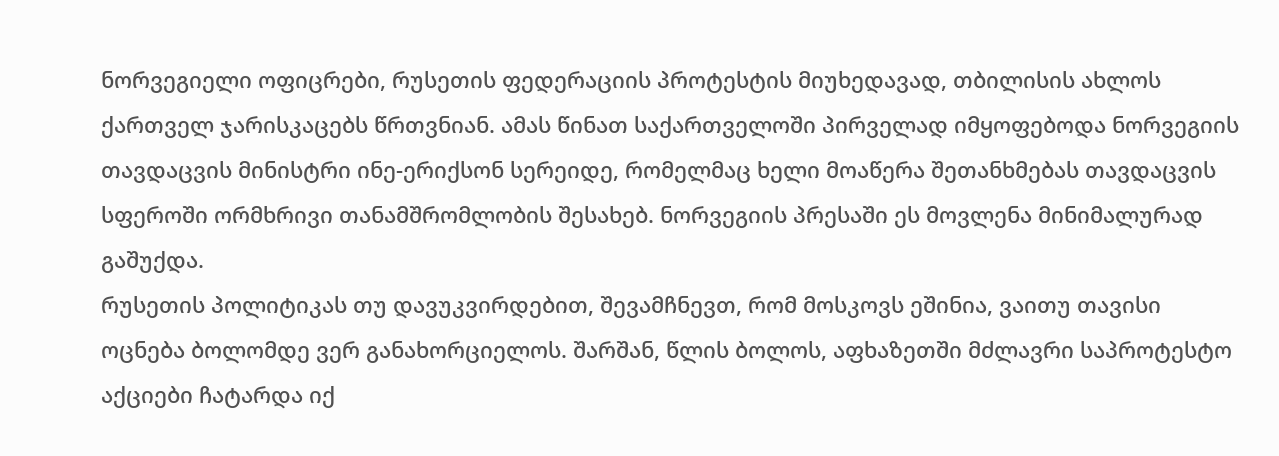ნორვეგიელი ოფიცრები, რუსეთის ფედერაციის პროტესტის მიუხედავად, თბილისის ახლოს ქართველ ჯარისკაცებს წრთვნიან. ამას წინათ საქართველოში პირველად იმყოფებოდა ნორვეგიის თავდაცვის მინისტრი ინე-ერიქსონ სერეიდე, რომელმაც ხელი მოაწერა შეთანხმებას თავდაცვის სფეროში ორმხრივი თანამშრომლობის შესახებ. ნორვეგიის პრესაში ეს მოვლენა მინიმალურად გაშუქდა.
რუსეთის პოლიტიკას თუ დავუკვირდებით, შევამჩნევთ, რომ მოსკოვს ეშინია, ვაითუ თავისი ოცნება ბოლომდე ვერ განახორციელოს. შარშან, წლის ბოლოს, აფხაზეთში მძლავრი საპროტესტო აქციები ჩატარდა იქ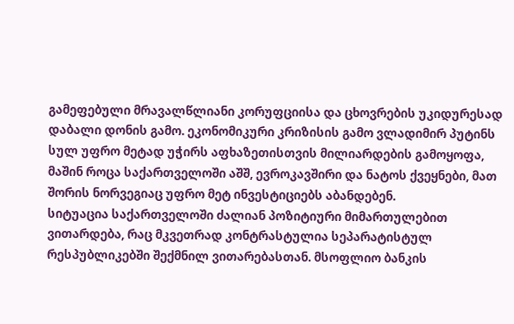გამეფებული მრავალწლიანი კორუფციისა და ცხოვრების უკიდურესად დაბალი დონის გამო. ეკონომიკური კრიზისის გამო ვლადიმირ პუტინს სულ უფრო მეტად უჭირს აფხაზეთისთვის მილიარდების გამოყოფა, მაშინ როცა საქართველოში აშშ, ევროკავშირი და ნატოს ქვეყნები, მათ შორის ნორვეგიაც უფრო მეტ ინვესტიციებს აბანდებენ.
სიტუაცია საქართველოში ძალიან პოზიტიური მიმართულებით ვითარდება, რაც მკვეთრად კონტრასტულია სეპარატისტულ რესპუბლიკებში შექმნილ ვითარებასთან. მსოფლიო ბანკის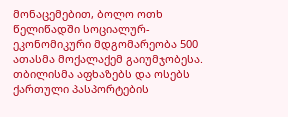მონაცემებით, ბოლო ოთხ წელიწადში სოციალურ-ეკონომიკური მდგომარეობა 500 ათასმა მოქალაქემ გაიუმჯობესა. თბილისმა აფხაზებს და ოსებს ქართული პასპორტების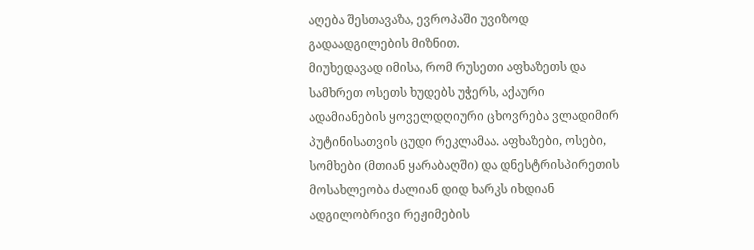აღება შესთავაზა, ევროპაში უვიზოდ გადაადგილების მიზნით.
მიუხედავად იმისა, რომ რუსეთი აფხაზეთს და სამხრეთ ოსეთს ხუდებს უჭერს, აქაური ადამიანების ყოველდღიური ცხოვრება ვლადიმირ პუტინისათვის ცუდი რეკლამაა. აფხაზები, ოსები, სომხები (მთიან ყარაბაღში) და დნესტრისპირეთის მოსახლეობა ძალიან დიდ ხარკს იხდიან ადგილობრივი რეჟიმების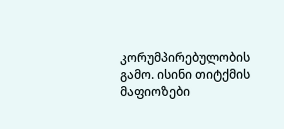კორუმპირებულობის გამო. ისინი თიტქმის მაფიოზები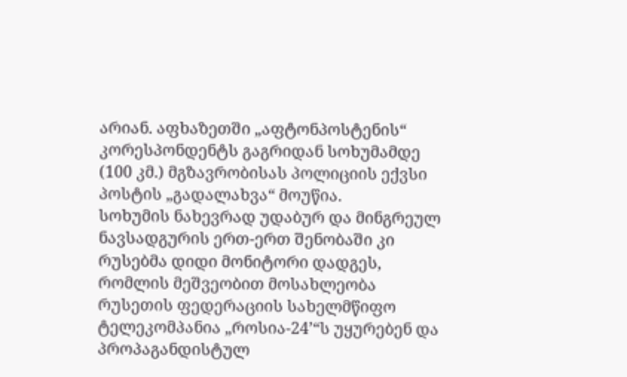არიან. აფხაზეთში „აფტონპოსტენის“ კორესპონდენტს გაგრიდან სოხუმამდე (100 კმ.) მგზავრობისას პოლიციის ექვსი პოსტის „გადალახვა“ მოუწია.
სოხუმის ნახევრად უდაბურ და მინგრეულ ნავსადგურის ერთ-ერთ შენობაში კი რუსებმა დიდი მონიტორი დადგეს, რომლის მეშვეობით მოსახლეობა რუსეთის ფედერაციის სახელმწიფო ტელეკომპანია „როსია-24’“ს უყურებენ და პროპაგანდისტულ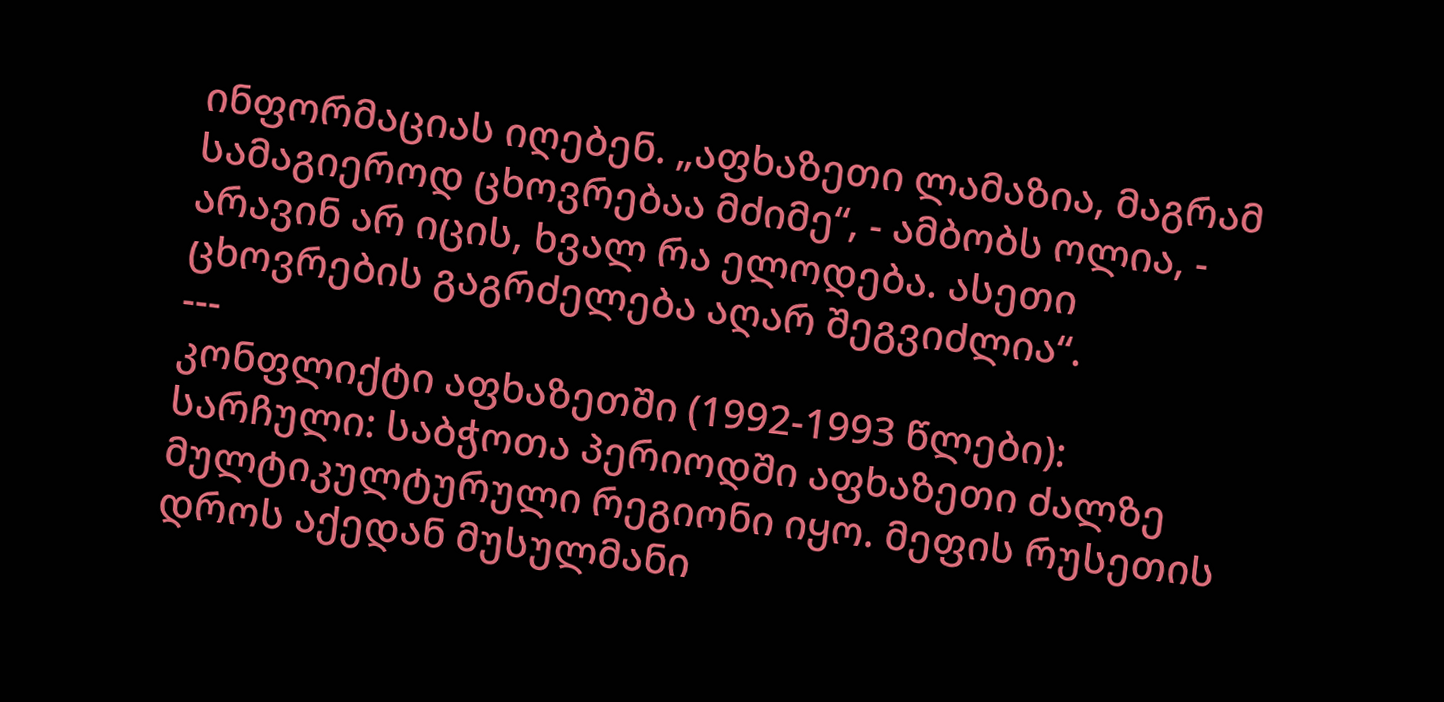ინფორმაციას იღებენ. „აფხაზეთი ლამაზია, მაგრამ სამაგიეროდ ცხოვრებაა მძიმე“, - ამბობს ოლია, - არავინ არ იცის, ხვალ რა ელოდება. ასეთი ცხოვრების გაგრძელება აღარ შეგვიძლია“.
---
კონფლიქტი აფხაზეთში (1992-1993 წლები):
სარჩული: საბჭოთა პერიოდში აფხაზეთი ძალზე მულტიკულტურული რეგიონი იყო. მეფის რუსეთის დროს აქედან მუსულმანი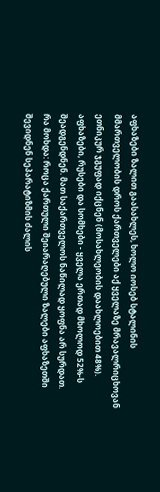აფხაზები ზალით გაასახლეს, ხოლო იოსებ სტალინის მმართველობის დროს ქართველები აქ ყველაზე მრავალრიცხოვან ეთნიკურ ჯგუფად იქცნენ (მოსახლეობის დაახლოებით 48%). აფხაზები, რუსები და სომხები - ყველა ერთად მხოლოდ 52%-ს შეადგენდნენ. მათ საქართველოს ნაწილად ყოფნა არ სურდათ.
რა მოხდა: როცა ქართული შეიარაღებული ზალები აფხაზეთში შევიდნენ სეპარატიზმის ძალის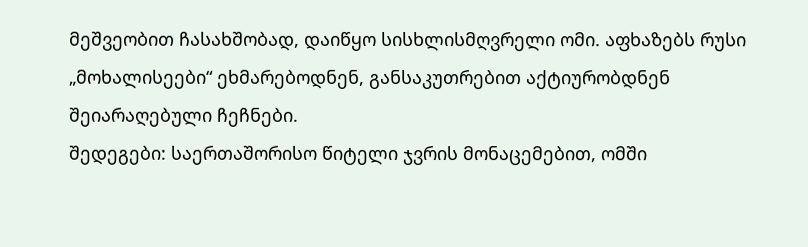მეშვეობით ჩასახშობად, დაიწყო სისხლისმღვრელი ომი. აფხაზებს რუსი „მოხალისეები“ ეხმარებოდნენ, განსაკუთრებით აქტიურობდნენ შეიარაღებული ჩეჩნები.
შედეგები: საერთაშორისო წიტელი ჯვრის მონაცემებით, ომში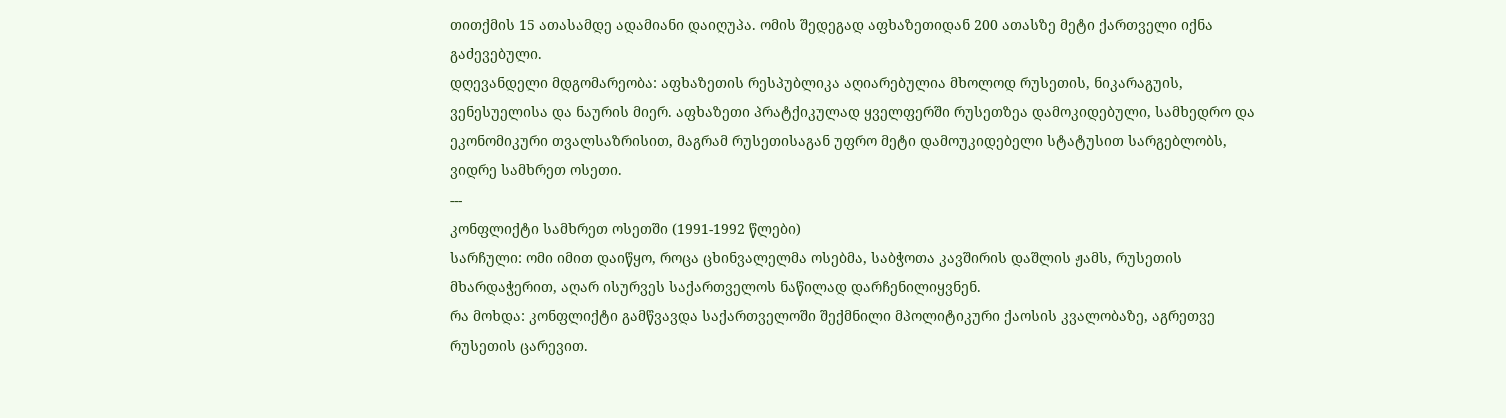თითქმის 15 ათასამდე ადამიანი დაიღუპა. ომის შედეგად აფხაზეთიდან 200 ათასზე მეტი ქართველი იქნა გაძევებული.
დღევანდელი მდგომარეობა: აფხაზეთის რესპუბლიკა აღიარებულია მხოლოდ რუსეთის, ნიკარაგუის, ვენესუელისა და ნაურის მიერ. აფხაზეთი პრატქიკულად ყველფერში რუსეთზეა დამოკიდებული, სამხედრო და ეკონომიკური თვალსაზრისით, მაგრამ რუსეთისაგან უფრო მეტი დამოუკიდებელი სტატუსით სარგებლობს, ვიდრე სამხრეთ ოსეთი.
---
კონფლიქტი სამხრეთ ოსეთში (1991-1992 წლები)
სარჩული: ომი იმით დაიწყო, როცა ცხინვალელმა ოსებმა, საბჭოთა კავშირის დაშლის ჟამს, რუსეთის მხარდაჭერით, აღარ ისურვეს საქართველოს ნაწილად დარჩენილიყვნენ.
რა მოხდა: კონფლიქტი გამწვავდა საქართველოში შექმნილი მპოლიტიკური ქაოსის კვალობაზე, აგრეთვე რუსეთის ცარევით.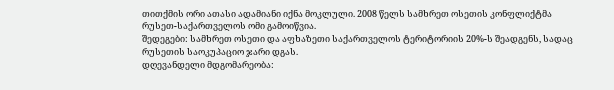თითქმის ორი ათასი ადამიანი იქნა მოკლული. 2008 წელს სამხრეთ ოსეთის კონფლიქტმა რუსეთ-საქართველოს ომი გამოიწვია.
შედეგები: სამხრეთ ოსეთი და აფხაზეთი საქართველოს ტერიტორიის 20%-ს შეადგენს, სადაც რუსეთის საოკუპაციო ჯარი დგას.
დღევანდელი მდგომარეობა: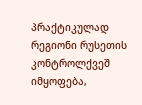პრაქტიკულად რეგიონი რუსეთის კონტროლქვეშ იმყოფება,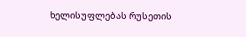ხელისუფლებას რუსეთის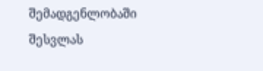შემადგენლობაში შესვლას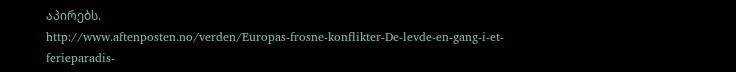აპირებს.
http://www.aftenposten.no/verden/Europas-frosne-konflikter-De-levde-en-gang-i-et-ferieparadis-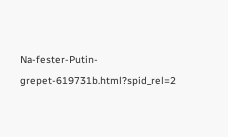Na-fester-Putin-grepet-619731b.html?spid_rel=2